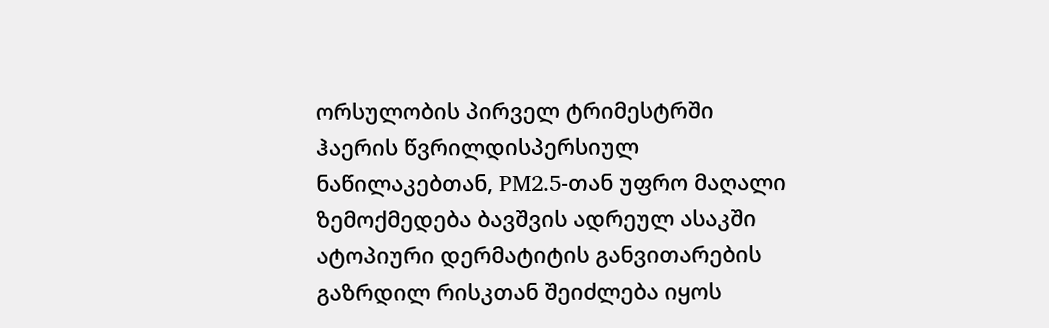ორსულობის პირველ ტრიმესტრში ჰაერის წვრილდისპერსიულ ნაწილაკებთან, PM2.5-თან უფრო მაღალი ზემოქმედება ბავშვის ადრეულ ასაკში ატოპიური დერმატიტის განვითარების გაზრდილ რისკთან შეიძლება იყოს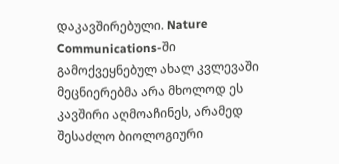დაკავშირებული. Nature Communications-ში გამოქვეყნებულ ახალ კვლევაში მეცნიერებმა არა მხოლოდ ეს კავშირი აღმოაჩინეს, არამედ შესაძლო ბიოლოგიური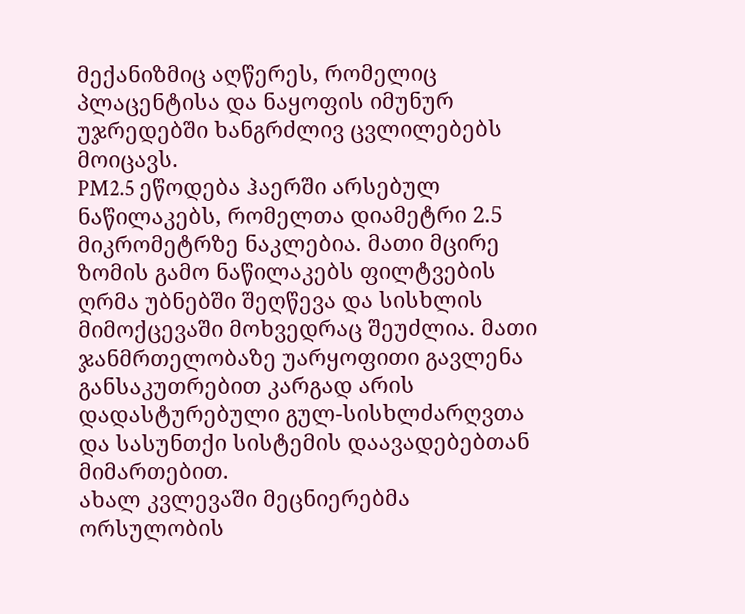მექანიზმიც აღწერეს, რომელიც პლაცენტისა და ნაყოფის იმუნურ უჯრედებში ხანგრძლივ ცვლილებებს მოიცავს.
PM2.5 ეწოდება ჰაერში არსებულ ნაწილაკებს, რომელთა დიამეტრი 2.5 მიკრომეტრზე ნაკლებია. მათი მცირე ზომის გამო ნაწილაკებს ფილტვების ღრმა უბნებში შეღწევა და სისხლის მიმოქცევაში მოხვედრაც შეუძლია. მათი ჯანმრთელობაზე უარყოფითი გავლენა განსაკუთრებით კარგად არის დადასტურებული გულ-სისხლძარღვთა და სასუნთქი სისტემის დაავადებებთან მიმართებით.
ახალ კვლევაში მეცნიერებმა ორსულობის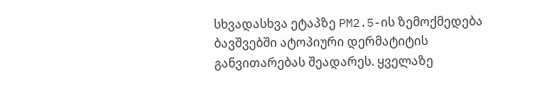სხვადასხვა ეტაპზე PM2.5-ის ზემოქმედება ბავშვებში ატოპიური დერმატიტის განვითარებას შეადარეს. ყველაზე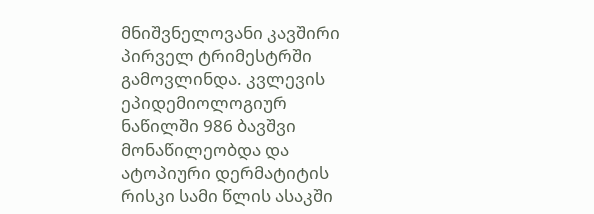მნიშვნელოვანი კავშირი პირველ ტრიმესტრში გამოვლინდა. კვლევის ეპიდემიოლოგიურ ნაწილში 986 ბავშვი მონაწილეობდა და ატოპიური დერმატიტის რისკი სამი წლის ასაკში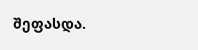შეფასდა.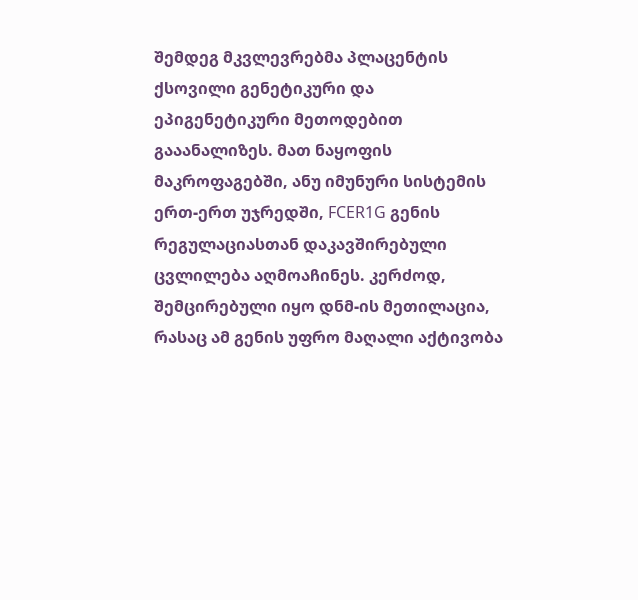შემდეგ მკვლევრებმა პლაცენტის ქსოვილი გენეტიკური და ეპიგენეტიკური მეთოდებით გააანალიზეს. მათ ნაყოფის მაკროფაგებში, ანუ იმუნური სისტემის ერთ-ერთ უჯრედში, FCER1G გენის რეგულაციასთან დაკავშირებული ცვლილება აღმოაჩინეს. კერძოდ, შემცირებული იყო დნმ-ის მეთილაცია, რასაც ამ გენის უფრო მაღალი აქტივობა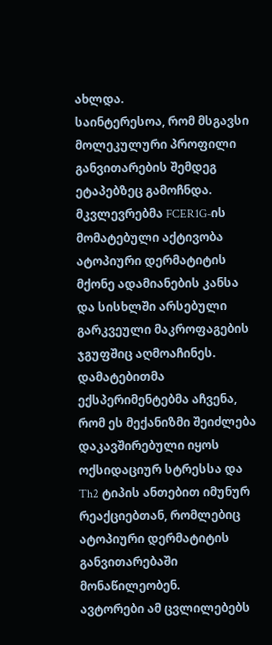ახლდა.
საინტერესოა, რომ მსგავსი მოლეკულური პროფილი განვითარების შემდეგ ეტაპებზეც გამოჩნდა. მკვლევრებმა FCER1G-ის მომატებული აქტივობა ატოპიური დერმატიტის მქონე ადამიანების კანსა და სისხლში არსებული გარკვეული მაკროფაგების ჯგუფშიც აღმოაჩინეს. დამატებითმა ექსპერიმენტებმა აჩვენა, რომ ეს მექანიზმი შეიძლება დაკავშირებული იყოს ოქსიდაციურ სტრესსა და Th2 ტიპის ანთებით იმუნურ რეაქციებთან, რომლებიც ატოპიური დერმატიტის განვითარებაში მონაწილეობენ.
ავტორები ამ ცვლილებებს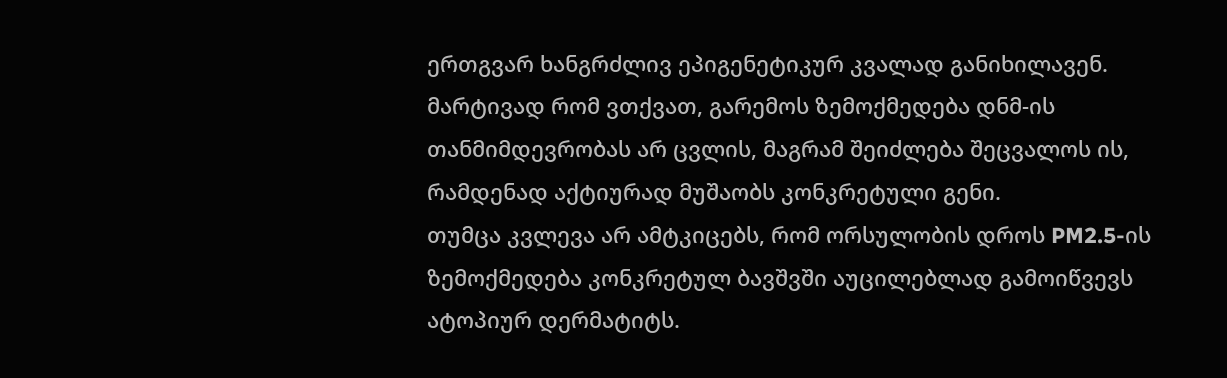ერთგვარ ხანგრძლივ ეპიგენეტიკურ კვალად განიხილავენ. მარტივად რომ ვთქვათ, გარემოს ზემოქმედება დნმ-ის თანმიმდევრობას არ ცვლის, მაგრამ შეიძლება შეცვალოს ის, რამდენად აქტიურად მუშაობს კონკრეტული გენი.
თუმცა კვლევა არ ამტკიცებს, რომ ორსულობის დროს PM2.5-ის ზემოქმედება კონკრეტულ ბავშვში აუცილებლად გამოიწვევს ატოპიურ დერმატიტს.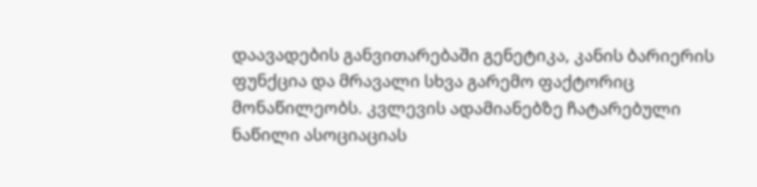დაავადების განვითარებაში გენეტიკა, კანის ბარიერის ფუნქცია და მრავალი სხვა გარემო ფაქტორიც მონაწილეობს. კვლევის ადამიანებზე ჩატარებული ნაწილი ასოციაციას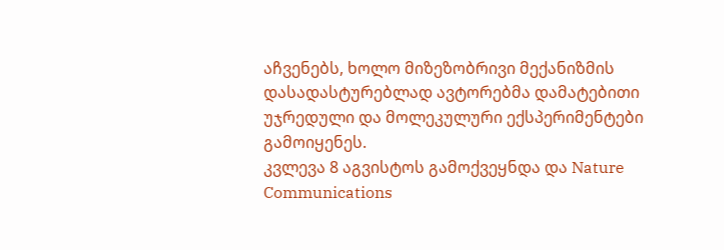აჩვენებს, ხოლო მიზეზობრივი მექანიზმის დასადასტურებლად ავტორებმა დამატებითი უჯრედული და მოლეკულური ექსპერიმენტები გამოიყენეს.
კვლევა 8 აგვისტოს გამოქვეყნდა და Nature Communications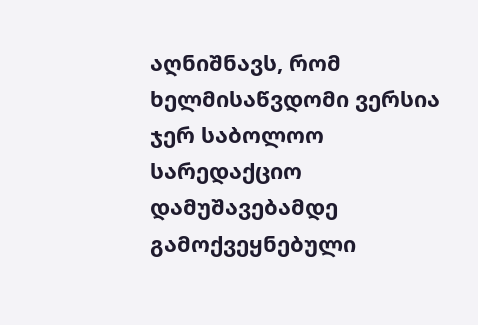აღნიშნავს, რომ ხელმისაწვდომი ვერსია ჯერ საბოლოო სარედაქციო დამუშავებამდე გამოქვეყნებული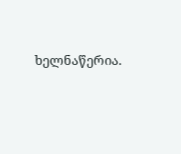ხელნაწერია.